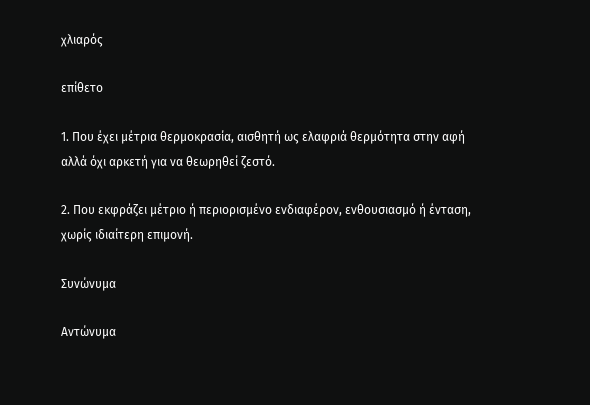χλιαρός

επίθετο

1. Που έχει μέτρια θερμοκρασία, αισθητή ως ελαφριά θερμότητα στην αφή αλλά όχι αρκετή για να θεωρηθεί ζεστό.

2. Που εκφράζει μέτριο ή περιορισμένο ενδιαφέρον, ενθουσιασμό ή ένταση, χωρίς ιδιαίτερη επιμονή.

Συνώνυμα

Αντώνυμα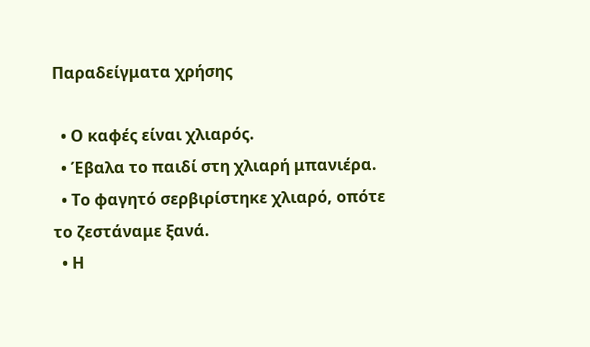Παραδείγματα χρήσης

  • Ο καφές είναι χλιαρός.
  • Έβαλα το παιδί στη χλιαρή μπανιέρα.
  • Το φαγητό σερβιρίστηκε χλιαρό, οπότε το ζεστάναμε ξανά.
  • Η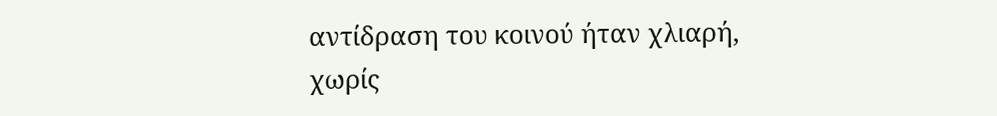αντίδραση του κοινού ήταν χλιαρή, χωρίς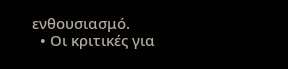ενθουσιασμό.
  • Οι κριτικές για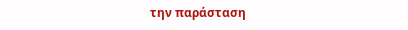την παράσταση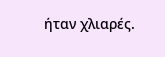ήταν χλιαρές.